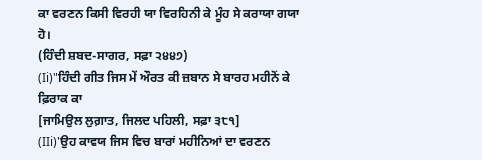ਕਾ ਵਰਣਨ ਕਿਸੀ ਵਿਰਹੀ ਯਾ ਵਿਰਹਿਨੀ ਕੇ ਮੂੰਹ ਸੇ ਕਰਾਯਾ ਗਯਾ ਹੋ।
(ਹਿੰਦੀ ਸ਼ਬਦ-ਸਾਗਰ, ਸਫ਼ਾ ੨੪੪੭)
(Ii)"ਹਿੰਦੀ ਗੀਤ ਜਿਸ ਮੇਂ ਔਰਤ ਕੀ ਜ਼ਬਾਨ ਸੇ ਬਾਰਹ ਮਹੀਨੋਂ ਕੇ ਫ਼ਿਰਾਕ ਕਾ
[ਜਾਮਿਉਲ ਲੁਗ਼ਾਤ, ਜਿਲਦ ਪਹਿਲੀ, ਸਫ਼ਾ ੩੮੧]
(IIi)'ਉਹ ਕਾਵਯ ਜਿਸ ਵਿਚ ਬਾਰਾਂ ਮਹੀਨਿਆਂ ਦਾ ਵਰਣਨ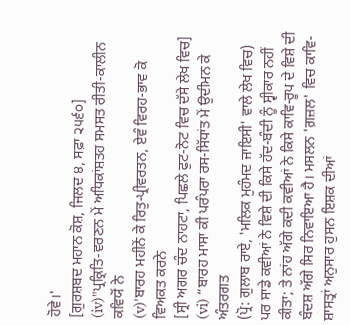ਹੋਵੇ।'
[ਗੁਰਸ਼ਬਦ ਮਹਾਨ ਕੋਸ਼, ਜਿਲਦ ੪, ਸਫ਼ਾ ੨੫੬੦]
(iv)"ਪ੍ਰਕ੍ਰਿਤਿ-ਵਰਣਨ ਮੇਂ ਅਧਿਕਾਂਸ਼ਤਹ ਸਮਸਤ ਰੀਤੀ-ਕਾਲੀਨ ਕਵਿਯੋਂ ਨੇ
(v)'ਬਾਰਹ ਮਹੀਨੇਂ ਕੇ ਰਿਤੁ-ਪ੍ਰੀਵਰਤਨ, ਏਵੰ ਵਿਰਹ-ਭਾਵ ਕੋ ਵਿਅਕਤ ਕਰਨੇ
[ਸ੍ਰੀ ਅਗਰ ਚੰਦ ਨਾਹਟਾ, ਪਿਛਲੇ ਫੁਟ-ਨੋਟ ਵਿਚ ਦੱਸੇ ਲੇਖ ਵਿਚ]
(vi) “ਬਾਰਹ ਮਾਸਾ ਕੀ ਪਰੰਪਰਾ ਰਸ-ਸਿੱਧਾਂਤ ਮੇਂ ਉਦੀਮਨ ਕੇ ਅੰਤਰਗਤ
(ਪ੍ਰੋ: ਗੁਲਾਬ ਰਾਏ, 'ਮਲਿਕ ਮੁਹੰਮਦ ਜਾਇਸੀ' ਵਾਲੇ ਲੇਖ ਵਿਚ)
ਪਰ ਸਾਡੇ ਕਵੀਆਂ ਨੇ ਵਿਸ਼ੇ ਦੀ ਕਿਸੇ ਹੱਦ-ਬੰਦੀ ਨੂੰ ਸ੍ਵੀਕਾਰ ਨਹੀਂ ਕੀਤਾ; ਤੇ ਨਾਂਹ ਅੱਗੇ ਕਦੀ ਕਵੀਆਂ ਨੇ ਕਿਸੇ ਕਾਵਿ-ਰੂਪ ਦੇ ਵਿਸ਼ੇ ਦੀ ਬੰਦਸ਼ ਅੱਗੇ ਸਿਰ ਨਿਵਾਇਆ ਹੈ। ਮਸਲਨ 'ਗ਼ਜ਼ਲ' ਵਿਚ ਕਾਵਿ-ਸ਼ਾਸਤ੍ਰਾਂ ਅਨੁਸਾਰ ਹੁਸਨ ਇਸ਼ਕ ਦੀਆਂ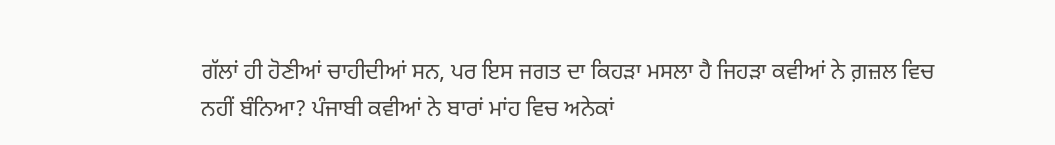ਗੱਲਾਂ ਹੀ ਹੋਣੀਆਂ ਚਾਹੀਦੀਆਂ ਸਨ, ਪਰ ਇਸ ਜਗਤ ਦਾ ਕਿਹੜਾ ਮਸਲਾ ਹੈ ਜਿਹੜਾ ਕਵੀਆਂ ਨੇ ਗ਼ਜ਼ਲ ਵਿਚ ਨਹੀਂ ਬੰਨਿਆ? ਪੰਜਾਬੀ ਕਵੀਆਂ ਨੇ ਬਾਰਾਂ ਮਾਂਹ ਵਿਚ ਅਨੇਕਾਂ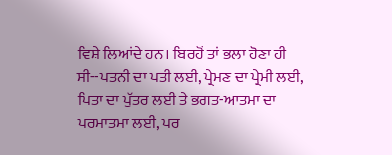ਵਿਸ਼ੇ ਲਿਆਂਦੇ ਹਨ। ਬਿਰਹੋਂ ਤਾਂ ਭਲਾ ਹੋਣਾ ਹੀ ਸੀ--ਪਤਨੀ ਦਾ ਪਤੀ ਲਈ, ਪ੍ਰੇਮਣ ਦਾ ਪ੍ਰੇਮੀ ਲਈ, ਪਿਤਾ ਦਾ ਪੁੱਤਰ ਲਈ ਤੇ ਭਗਤ-ਆਤਮਾ ਦਾ ਪਰਮਾਤਮਾ ਲਈ, ਪਰ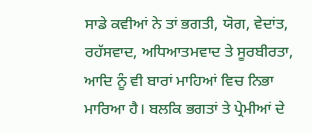ਸਾਡੇ ਕਵੀਆਂ ਨੇ ਤਾਂ ਭਗਤੀ, ਯੋਗ, ਵੇਦਾਂਤ, ਰਹੱਸਵਾਦ, ਅਧਿਆਤਮਵਾਦ ਤੇ ਸੂਰਬੀਰਤਾ, ਆਦਿ ਨੂੰ ਵੀ ਬਾਰਾਂ ਮਾਹਿਆਂ ਵਿਚ ਨਿਭਾ ਮਾਰਿਆ ਹੈ। ਬਲਕਿ ਭਗਤਾਂ ਤੇ ਪ੍ਰੇਮੀਆਂ ਦੇ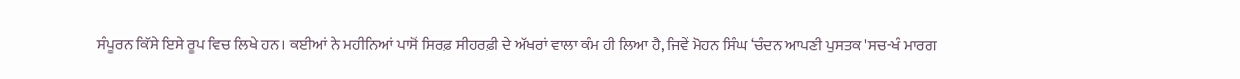ਸੰਪੂਰਨ ਕਿੱਸੇ ਇਸੇ ਰੂਪ ਵਿਚ ਲਿਖੇ ਹਨ। ਕਈਆਂ ਨੇ ਮਹੀਨਿਆਂ ਪਾਸੋਂ ਸਿਰਫ਼ ਸੀਹਰਫ਼ੀ ਦੇ ਅੱਖਰਾਂ ਵਾਲਾ ਕੰਮ ਹੀ ਲਿਆ ਹੈ, ਜਿਵੇਂ ਮੋਹਨ ਸਿੰਘ ‘ਚੰਦਨ ਆਪਣੀ ਪੁਸਤਕ 'ਸਚ-ਖੰ ਮਾਰਗ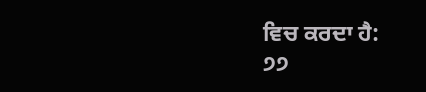ਵਿਚ ਕਰਦਾ ਹੈ:
੭੭